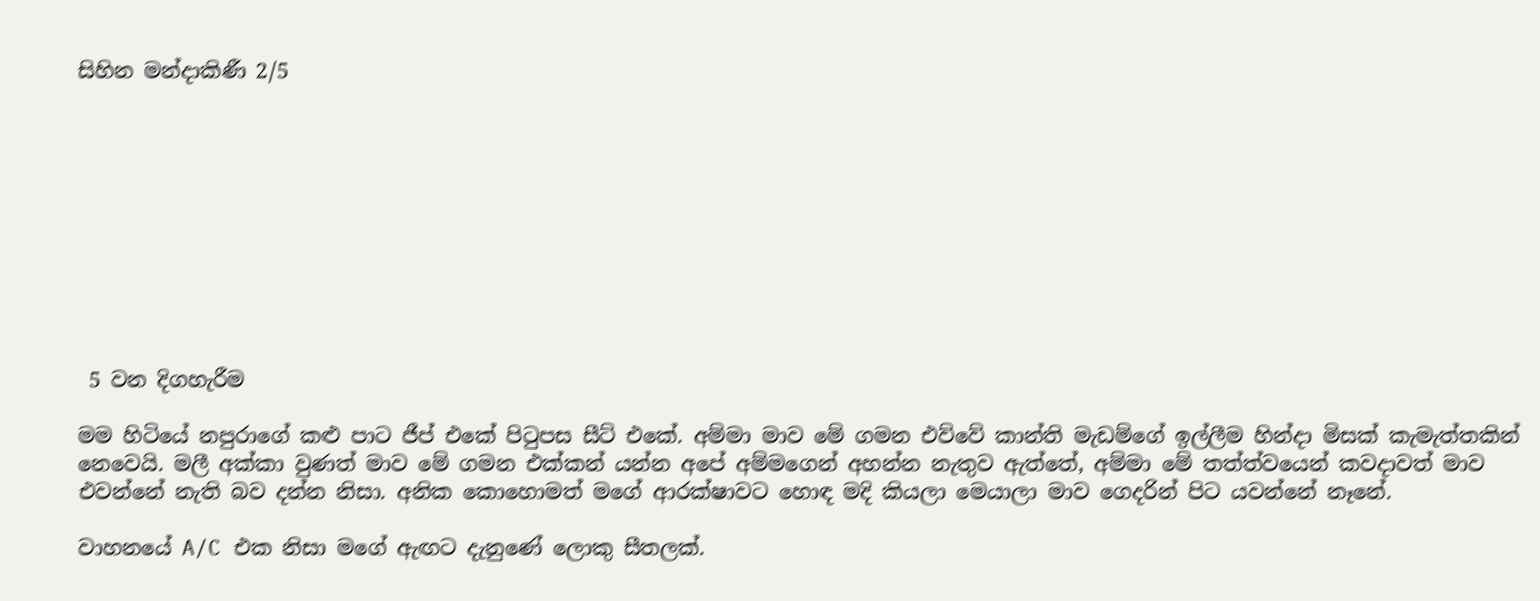සිහින මන්දාකිණී 2/5










 5 වන දිගහැරීම

මම හිටියේ නපුරාගේ කළු පාට ජීප් එකේ පිටුපස සීට් එකේ. අම්මා මාව මේ ගමන එව්වේ කාන්ති මැඩම්ගේ ඉල්ලීම හින්දා මිසක් කැමැත්තකින් නෙවෙයි. මලී අක්කා වුණත් මාව මේ ගමන එක්කන් යන්න අපේ අම්මගෙන් අහන්න නැතුව ඇත්තේ, අම්මා මේ තත්ත්වයෙන් කවදාවත් මාව එවන්නේ නැති බව දන්න නිසා. අනික කොහොමත් මගේ ආරක්ෂාවට හොඳ මදි කියලා මෙයාලා මාව ගෙදරින් පිට යවන්නේ නෑනේ.

වාහනයේ A/C එක නිසා මගේ ඇඟට දැනුණේ ලොකු සීතලක්.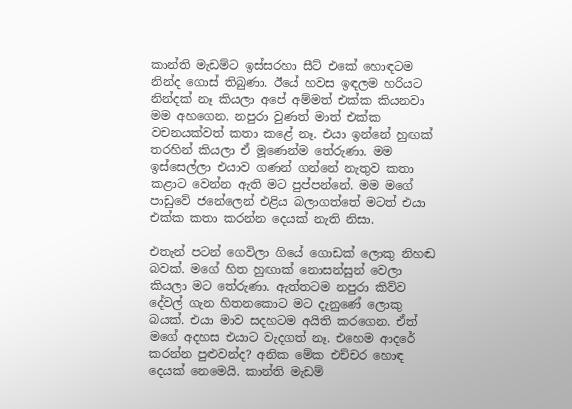කාන්ති මැඩම්ට ඉස්සරහා සීට් එකේ හොඳටම නින්ද ගොස් තිබුණා. ඊයේ හවස ඉඳලම හරියට නින්දක් නෑ කියලා අපේ අම්මත් එක්ක කියනවා මම අහගෙන. නපුරා වුණත් මාත් එක්ක වචනයක්වත් කතා කළේ නෑ. එයා ඉන්නේ හුඟක් තරහින් කියලා ඒ මූණෙන්ම තේරුණා. මම ඉස්සෙල්ලා එයාව ගණන් ගන්නේ නැතුව කතා කළාට වෙන්න ඇති මට පුප්පන්නේ. මම මගේ පාඩුවේ ජනේලෙන් එළිය බලාගත්තේ මටත් එයා එක්ක කතා කරන්න දෙයක් නැති නිසා.

එතැන් පටන් ගෙවිලා ගියේ ගොඩක් ලොකු නිහඬ බවක්. මගේ හිත හුඟාක් නොසන්සුන් වෙලා කියලා මට තේරුණා. ඇත්තටම නපුරා කිව්ව දේවල් ගැන හිතනකොට මට දැනුණේ ලොකු බයක්. එයා මාව සදහටම අයිති කරගෙන. ඒත් මගේ අදහස එයාට වැදගත් නෑ. එහෙම ආදරේ කරන්න පුළුවන්ද? අනික මේක එච්චර හොඳ දෙයක් නෙමෙයි. කාන්ති මැඩම්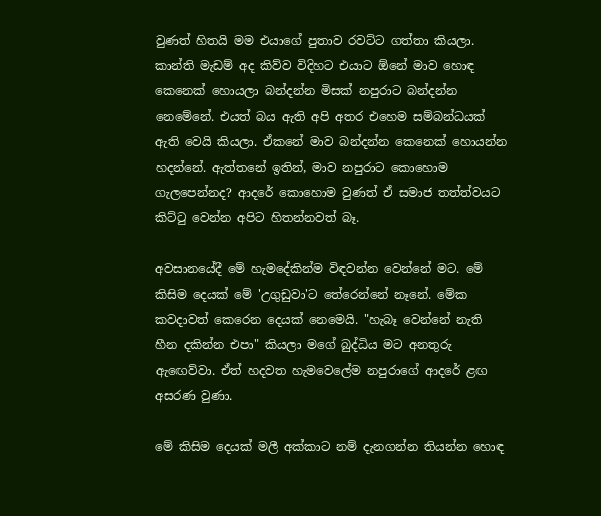වුණත් හිතයි මම එයාගේ පුතාව රවට්ට ගත්තා කියලා. කාන්ති මැඩම් අද කිව්ව විදිහට එයාට ඕනේ මාව හොඳ කෙනෙක් හොයලා බන්දන්න මිසක් නපුරාට බන්දන්න නෙමේනේ. එයත් බය ඇති අපි අතර එහෙම සම්බන්ධයක් ඇති වෙයි කියලා. ඒකනේ මාව බන්දන්න කෙනෙක් හොයන්න හදන්නේ. ඇත්තනේ ඉතින්, මාව නපුරාට කොහොම ගැලපෙන්නද? ආදරේ කොහොම වුණත් ඒ සමාජ තත්ත්වයට කිට්ටු වෙන්න අපිට හිතන්නවත් බෑ.

අවසානයේදී මේ හැමදේකින්ම විඳවන්න වෙන්නේ මට. මේ කිසිම දෙයක් මේ 'උගුඩුවා'ට තේරෙන්නේ නෑනේ. මේක කවදාවත් කෙරෙන දෙයක් නෙමෙයි. "හැබෑ වෙන්නේ නැති හීන දකින්න එපා" කියලා මගේ බුද්ධිය මට අනතුරු ඇඟෙව්වා. ඒත් හදවත හැමවෙලේම නපුරාගේ ආදරේ ළඟ අසරණ වුණා.

මේ කිසිම දෙයක් මලී අක්කාට නම් දැනගන්න තියන්න හොඳ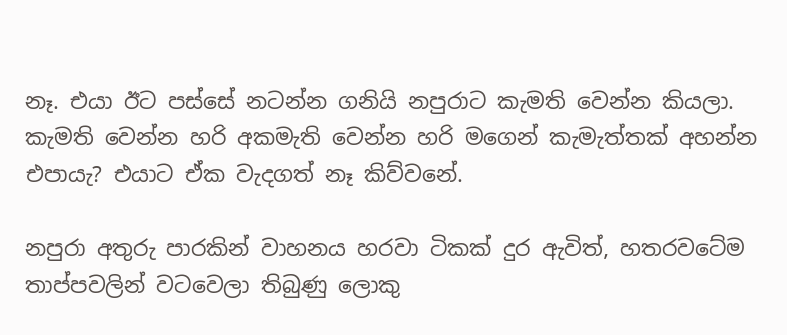නෑ. එයා ඊට පස්සේ නටන්න ගනියි නපුරාට කැමති වෙන්න කියලා. කැමති වෙන්න හරි අකමැති වෙන්න හරි මගෙන් කැමැත්තක් අහන්න එපායැ? එයාට ඒක වැදගත් නෑ කිව්වනේ.

නපුරා අතුරු පාරකින් වාහනය හරවා ටිකක් දුර ඇවිත්, හතරවටේම තාප්පවලින් වටවෙලා තිබුණු ලොකු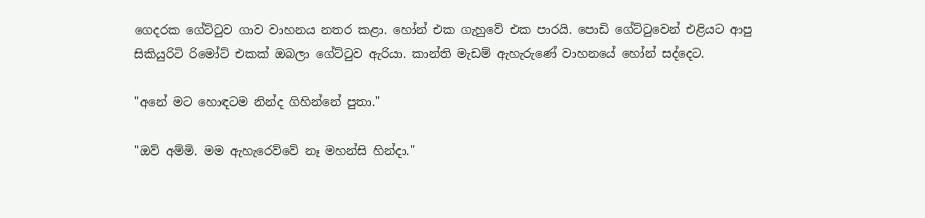ගෙදරක ගේට්ටුව ගාව වාහනය නතර කළා. හෝන් එක ගැහුවේ එක පාරයි. පොඩි ගේට්ටුවෙන් එළියට ආපු සිකියුරිටි රිමෝට් එකක් ඔබලා ගේට්ටුව ඇරියා. කාන්ති මැඩම් ඇහැරුණේ වාහනයේ හෝන් සද්දෙට.

"අනේ මට හොඳටම නින්ද ගිහින්නේ පුතා."

"ඔව් අම්මි. මම ඇහැරෙව්වේ නෑ මහන්සි හින්දා."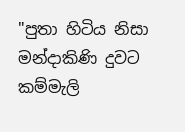"පුතා හිටිය නිසා මන්දාකිණි දුවට කම්මැලි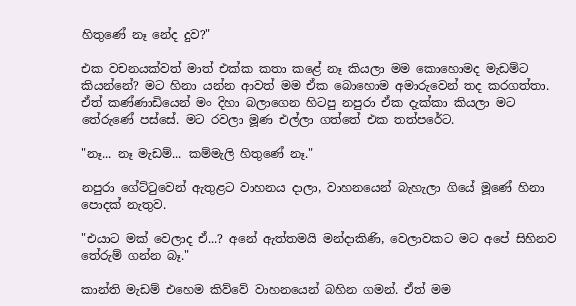හිතුණේ නෑ නේද දුව?"

එක වචනයක්වත් මාත් එක්ක කතා කළේ නෑ කියලා මම කොහොමද මැඩම්ට කියන්නේ? මට හිනා යන්න ආවත් මම ඒක බොහොම අමාරුවෙන් තද කරගත්තා. ඒත් කණ්ණාඩියෙන් මං දිහා බලාගෙන හිටපු නපුරා ඒක දැක්කා කියලා මට තේරුණේ පස්සේ. මට රවලා මූණ එල්ලා ගත්තේ එක තත්පරේට.

"නෑ... නෑ මැඩම්... කම්මැලි හිතුණේ නෑ."

නපුරා ගේට්ටුවෙන් ඇතුළට වාහනය දාලා, වාහනයෙන් බැහැලා ගියේ මූණේ හිනා පොදක් නැතුව.

"එයාට මක් වෙලාද ඒ...? අනේ ඇත්තමයි මන්දාකිණි, වෙලාවකට මට අපේ සිහිනව තේරුම් ගන්න බෑ."

කාන්ති මැඩම් එහෙම කිව්වේ වාහනයෙන් බහින ගමන්. ඒත් මම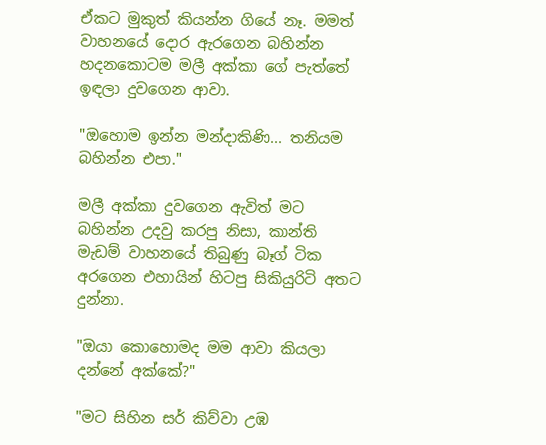ඒකට මුකුත් කියන්න ගියේ නෑ. මමත් වාහනයේ දොර ඇරගෙන බහින්න හදනකොටම මලී අක්කා ගේ පැත්තේ ඉඳලා දුවගෙන ආවා.

"ඔහොම ඉන්න මන්දාකිණි... තනියම බහින්න එපා."

මලී අක්කා දුවගෙන ඇවිත් මට බහින්න උදවු කරපු නිසා, කාන්ති මැඩම් වාහනයේ තිබුණු බෑග් ටික අරගෙන එහායින් හිටපු සිකියුරිටි අතට දුන්නා.

"ඔයා කොහොමද මම ආවා කියලා දන්නේ අක්කේ?"

"මට සිහින සර් කිව්වා උඹ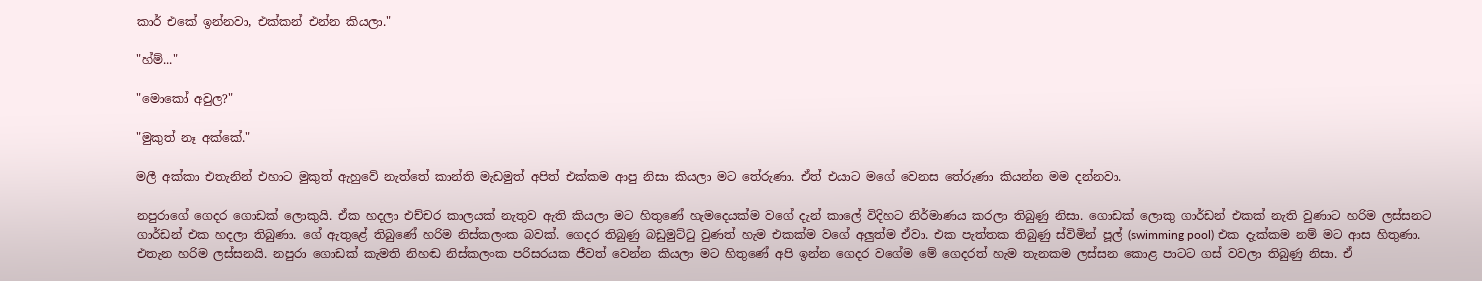කාර් එකේ ඉන්නවා, එක්කන් එන්න කියලා."

"හ්ම්..."

"මොකෝ අවුල?"

"මුකුත් නෑ අක්කේ."

මලී අක්කා එතැනින් එහාට මුකුත් ඇහුවේ නැත්තේ කාන්ති මැඩමුත් අපිත් එක්කම ආපු නිසා කියලා මට තේරුණා. ඒත් එයාට මගේ වෙනස තේරුණා කියන්න මම දන්නවා.

නපුරාගේ ගෙදර ගොඩක් ලොකුයි. ඒක හදලා එච්චර කාලයක් නැතුව ඇති කියලා මට හිතුණේ හැමදෙයක්ම වගේ දැන් කාලේ විදිහට නිර්මාණය කරලා තිබුණු නිසා. ගොඩක් ලොකු ගාර්ඩන් එකක් නැති වුණාට හරිම ලස්සනට ගාර්ඩන් එක හදලා තිබුණා. ගේ ඇතුළේ තිබුණේ හරිම නිස්කලංක බවක්. ගෙදර තිබුණු බඩුමුට්ටු වුණත් හැම එකක්ම වගේ අලුත්ම ඒවා. එක පැත්තක තිබුණු ස්විමින් පූල් (swimming pool) එක දැක්කම නම් මට ආස හිතුණා. එතැන හරිම ලස්සනයි. නපුරා ගොඩක් කැමති නිහඬ නිස්කලංක පරිසරයක ජීවත් වෙන්න කියලා මට හිතුණේ අපි ඉන්න ගෙදර වගේම මේ ගෙදරත් හැම තැනකම ලස්සන කොළ පාටට ගස් වවලා තිබුණු නිසා. ඒ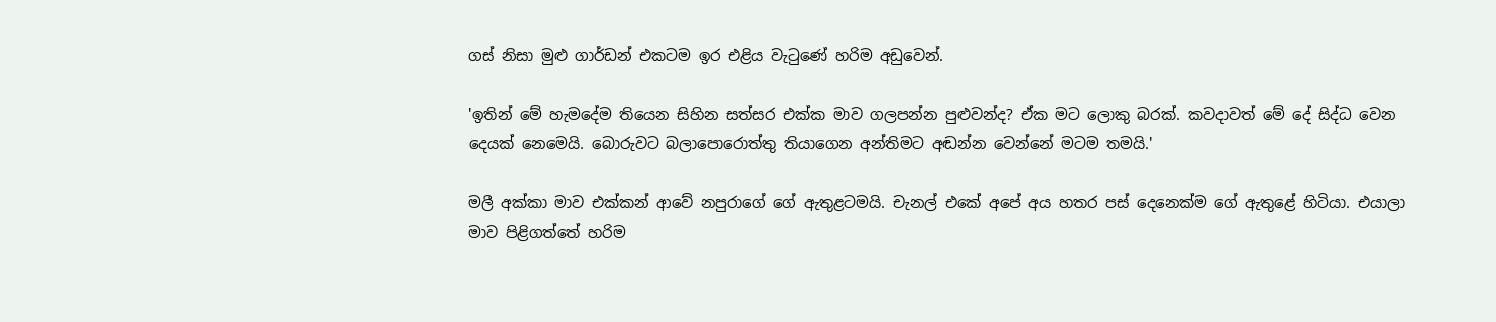ගස් නිසා මුළු ගාර්ඩන් එකටම ඉර එළිය වැටුණේ හරිම අඩුවෙන්.

'ඉතින් මේ හැමදේම තියෙන සිහින සත්සර එක්ක මාව ගලපන්න පුළුවන්ද? ඒක මට ලොකු බරක්. කවදාවත් මේ දේ සිද්ධ වෙන දෙයක් නෙමෙයි. බොරුවට බලාපොරොත්තු තියාගෙන අන්තිමට අඬන්න වෙන්නේ මටම තමයි.'

මලී අක්කා මාව එක්කන් ආවේ නපුරාගේ ගේ ඇතුළටමයි. චැනල් එකේ අපේ අය හතර පස් දෙනෙක්ම ගේ ඇතුළේ හිටියා. එයාලා මාව පිළිගත්තේ හරිම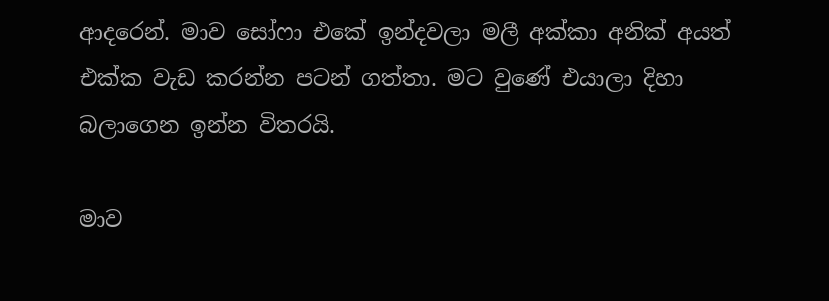ආදරෙන්. මාව සෝෆා එකේ ඉන්දවලා මලී අක්කා අනික් අයත් එක්ක වැඩ කරන්න පටන් ගත්තා. මට වුණේ එයාලා දිහා බලාගෙන ඉන්න විතරයි.

මාව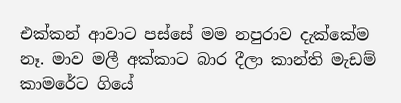එක්කන් ආවාට පස්සේ මම නපුරාව දැක්කේම නෑ. මාව මලී අක්කාට බාර දීලා කාන්ති මැඩම් කාමරේට ගියේ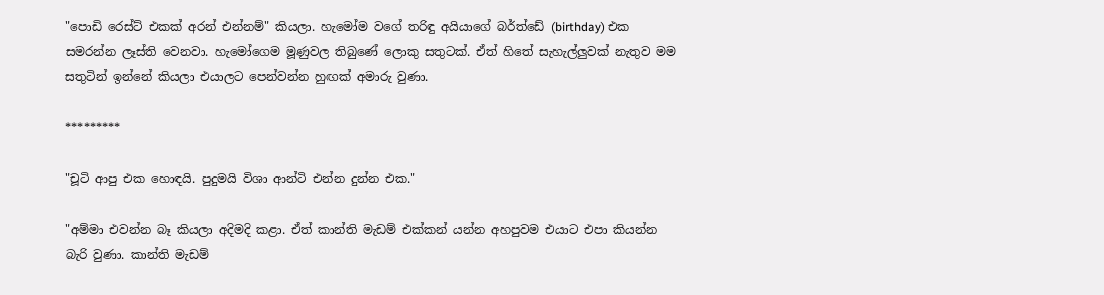"පොඩි රෙස්ට් එකක් අරන් එන්නම්" කියලා. හැමෝම වගේ තරිඳු අයියාගේ බර්ත්ඩේ (birthday) එක සමරන්න ලෑස්ති වෙනවා. හැමෝගෙම මූණුවල තිබුණේ ලොකු සතුටක්. ඒත් හිතේ සැහැල්ලුවක් නැතුව මම සතුටින් ඉන්නේ කියලා එයාලට පෙන්වන්න හුඟක් අමාරු වුණා.

*********

"චූටි ආපු එක හොඳයි. පුදුමයි විශා ආන්ටි එන්න දුන්න එක."

"අම්මා එවන්න බෑ කියලා අදිමදි කළා. ඒත් කාන්ති මැඩම් එක්කන් යන්න අහපුවම එයාට එපා කියන්න බැරි වුණා. කාන්ති මැඩම්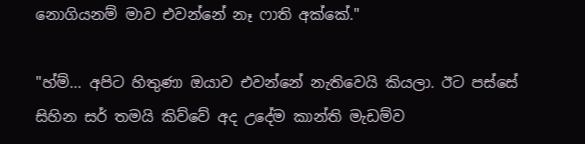නොගියනම් මාව එවන්නේ නෑ ෆාති අක්කේ."

"හ්ම්... අපිට හිතුණා ඔයාව එවන්නේ නැතිවෙයි කියලා. ඊට පස්සේ සිහින සර් තමයි කිව්වේ අද උදේම කාන්ති මැඩම්ව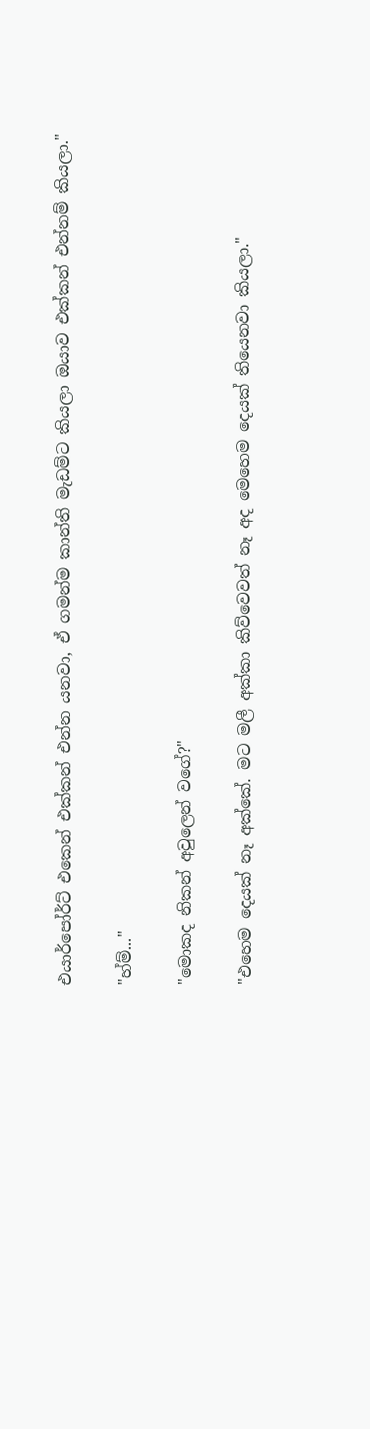එයාර්පෝර්ට් එකෙන් එක්කන් එන්න යනවා, ඒ ගමන්ම කාන්ති මැඩම්ට කියලා ඔයාව එක්කන් එන්නම් කියලා."

"හ්ම්..."

"මොකද නිකන් අවුලෙන් වගේ?"

"එහෙම දෙයක් නෑ අක්කේ. මට මලී අක්කා කිව්වෙවත් නෑ අද මෙහෙම දෙයක් තියෙනවා කියලා."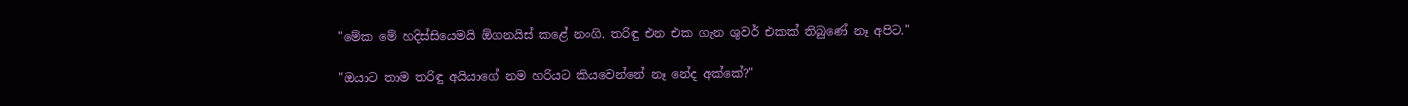"මේක මේ හදිස්සියෙමයි ඕගනයිස් කළේ නංගි. තරිඳු එන එක ගැන ශුවර් එකක් තිබුණේ නෑ අපිට."

"ඔයාට තාම තරිඳු අයියාගේ නම හරියට කියවෙන්නේ නෑ නේද අක්කේ?"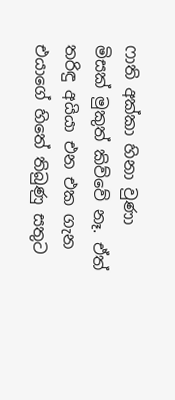ෆාති අක්කා හිනා වුණා මිසක් මුකුත් කිව්වේ නෑ. ඒත් තරිඳු අයියා එන එක ගැන එයාගේ හිතේ තිබුණු සතුට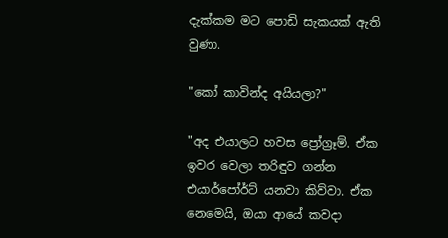දැක්කම මට පොඩි සැකයක් ඇති වුණා.

"කෝ කාවින්ද අයියලා?"

"අද එයාලට හවස ප්‍රෝග්‍රෑම්. ඒක ඉවර වෙලා තරිඳුව ගන්න එයාර්පෝර්ට් යනවා කිව්වා. ඒක නෙමෙයි, ඔයා ආයේ කවදා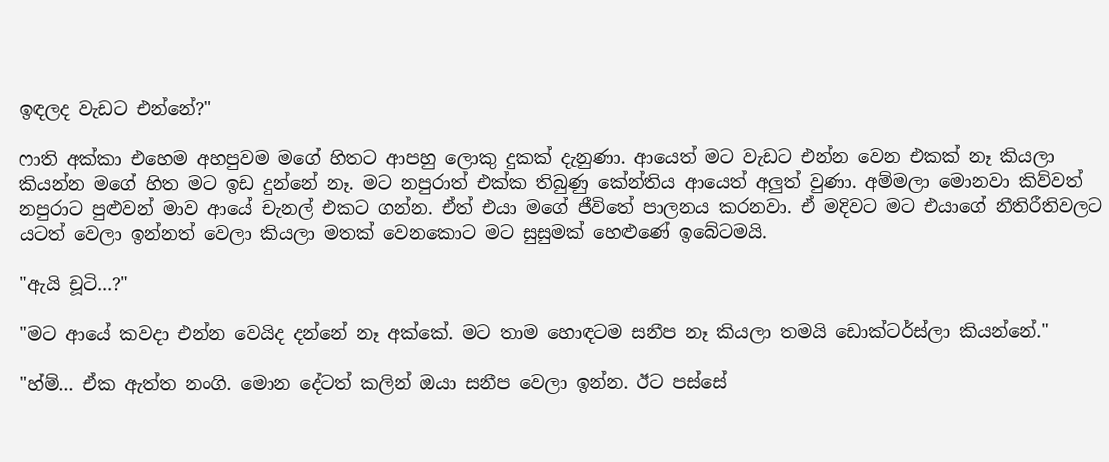ඉඳලද වැඩට එන්නේ?"

ෆාති අක්කා එහෙම අහපුවම මගේ හිතට ආපහු ලොකු දුකක් දැනුණා. ආයෙත් මට වැඩට එන්න වෙන එකක් නෑ කියලා කියන්න මගේ හිත මට ඉඩ දුන්නේ නෑ. මට නපුරාත් එක්ක තිබුණු කේන්තිය ආයෙත් අලුත් වුණා. අම්මලා මොනවා කිව්වත් නපුරාට පුළුවන් මාව ආයේ චැනල් එකට ගන්න. ඒත් එයා මගේ ජීවිතේ පාලනය කරනවා. ඒ මදිවට මට එයාගේ නීතිරීතිවලට යටත් වෙලා ඉන්නත් වෙලා කියලා මතක් වෙනකොට මට සුසුමක් හෙළුණේ ඉබේටමයි.

"ඇයි චූටි...?"

"මට ආයේ කවදා එන්න වෙයිද දන්නේ නෑ අක්කේ. මට තාම හොඳටම සනීප නෑ කියලා තමයි ඩොක්ටර්ස්ලා කියන්නේ."

"හ්ම්... ඒක ඇත්ත නංගි. මොන දේටත් කලින් ඔයා සනීප වෙලා ඉන්න. ඊට පස්සේ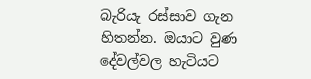බැරියැ රස්සාව ගැන හිතන්න. ඔයාට වුණ දේවල්වල හැටියට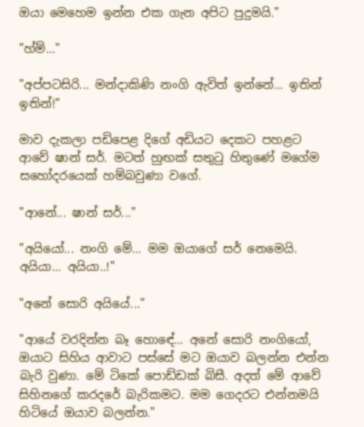ඔයා මෙහෙම ඉන්න එක ගැන අපිට පුදුමයි."

"හ්ම්..."

"අප්පටසිරි... මන්දාකිණි නංගි ඇවිත් ඉන්නේ... ඉතින් ඉතින්!"

මාව දැකලා පඩිපෙළ දිගේ අඩියට දෙකට පහළට ආවේ ෂාන් සර්. මටත් හුඟක් සතුටු හිතුණේ මගේම සහෝදරයෙක් හම්බවුණා වගේ.

"ආනේ... ෂාන් සර්..."

"අයියෝ... නංගි මේ... මම ඔයාගේ සර් නෙමෙයි. අයියා... අයියා..!"

"අනේ සොරි අයියේ..."

"ආයේ වරදින්න බෑ හොඳේ... අනේ සොරි නංගියෝ, ඔයාට සිහිය ආවාට පස්සේ මට ඔයාව බලන්න එන්න බැරි වුණා. මේ ටිකේ පොඩ්ඩක් බිසී. අදත් මේ ආවේ සිහිනගේ කරදරේ බැරිකමට. මම ගෙදරට එන්නමයි හිටියේ ඔයාව බලන්න."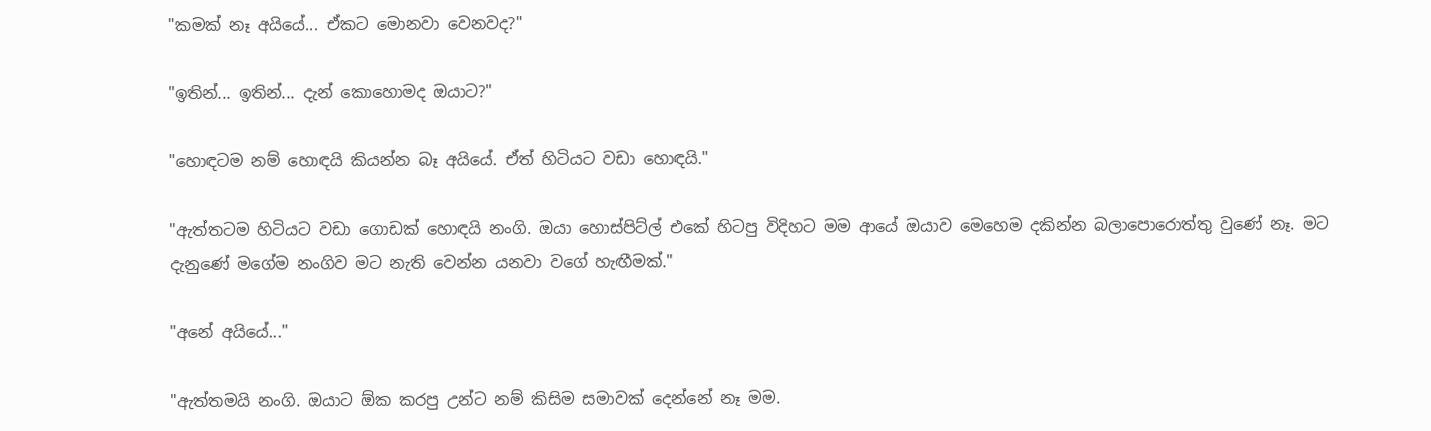"කමක් නෑ අයියේ... ඒකට මොනවා වෙනවද?"

"ඉතින්... ඉතින්... දැන් කොහොමද ඔයාට?"

"හොඳටම නම් හොඳයි කියන්න බෑ අයියේ. ඒත් හිටියට වඩා හොඳයි."

"ඇත්තටම හිටියට වඩා ගොඩක් හොඳයි නංගි. ඔයා හොස්පිට්ල් එකේ හිටපු විදිහට මම ආයේ ඔයාව මෙහෙම දකින්න බලාපොරොත්තු වුණේ නෑ. මට දැනුණේ මගේම නංගිව මට නැති වෙන්න යනවා වගේ හැඟීමක්."

"අනේ අයියේ..."

"ඇත්තමයි නංගි. ඔයාට ඕක කරපු උන්ට නම් කිසිම සමාවක් දෙන්නේ නෑ මම.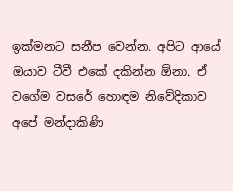ඉක්මනට සනීප වෙන්න. අපිට ආයේ ඔයාව ටීවී එකේ දකින්න ඕනා. ඒ වගේම වසරේ හොඳම නිවේදිකාව අපේ මන්දාකිණි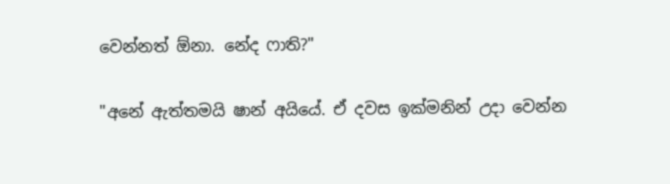වෙන්නත් ඕනා. නේද ෆාති?"

"අනේ ඇත්තමයි ෂාන් අයියේ. ඒ දවස ඉක්මනින් උදා වෙන්න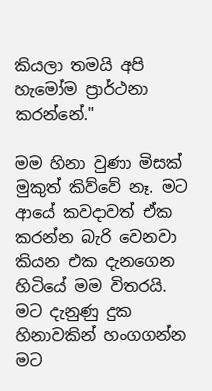කියලා තමයි අපි හැමෝම ප්‍රාර්ථනා කරන්නේ."

මම හිනා වුණා මිසක් මුකුත් කිව්වේ නෑ. මට ආයේ කවදාවත් ඒක කරන්න බැරි වෙනවා කියන එක දැනගෙන හිටියේ මම විතරයි. මට දැනුණු දුක හිනාවකින් හංගගන්න මට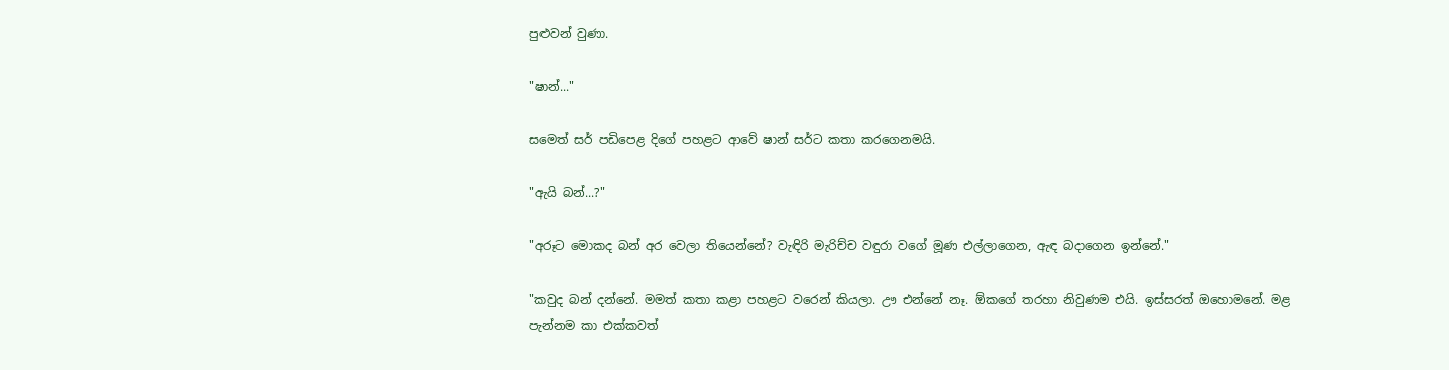පුළුවන් වුණා.

"ෂාන්..."

සමෙත් සර් පඩිපෙළ දිගේ පහළට ආවේ ෂාන් සර්ට කතා කරගෙනමයි.

"ඇයි බන්...?"

"අරූට මොකද බන් අර වෙලා තියෙන්නේ? වැඳිරි මැරිච්ච වඳුරා වගේ මූණ එල්ලාගෙන, ඇඳ බදාගෙන ඉන්නේ."

"කවුද බන් දන්නේ. මමත් කතා කළා පහළට වරෙන් කියලා. ඌ එන්නේ නෑ. ඕකගේ තරහා නිවුණම එයි. ඉස්සරත් ඔහොමනේ. මළ පැන්නම කා එක්කවත්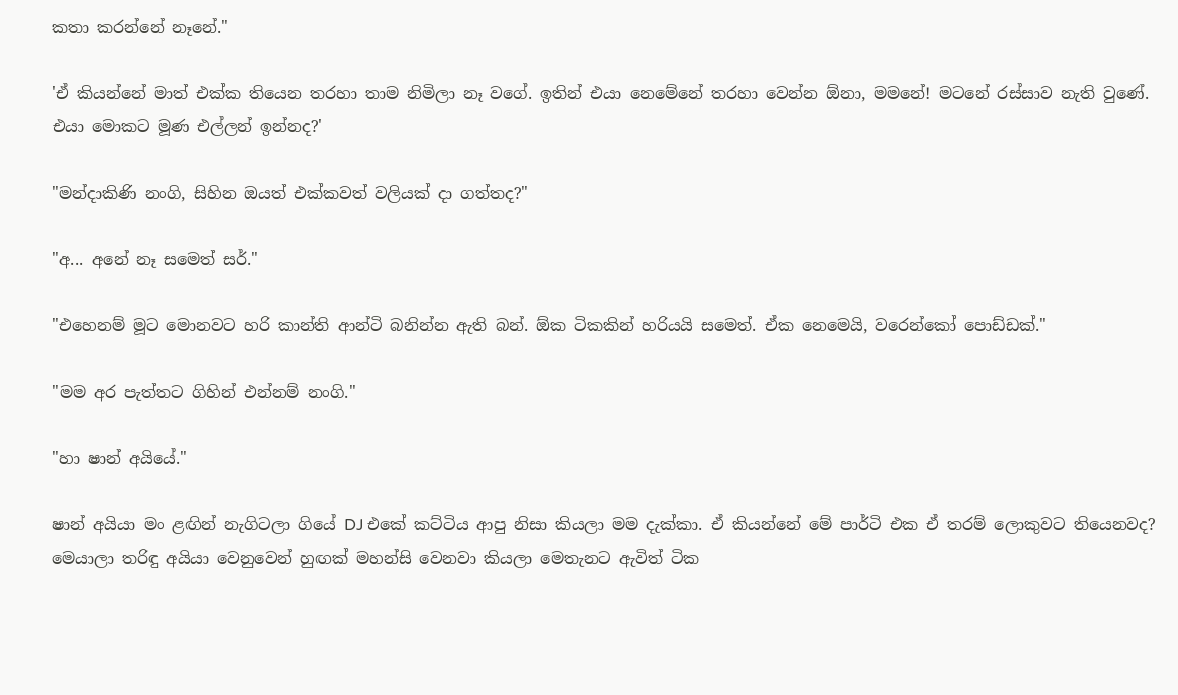කතා කරන්නේ නෑනේ."

'ඒ කියන්නේ මාත් එක්ක තියෙන තරහා තාම නිමිලා නෑ වගේ. ඉතින් එයා නෙමේනේ තරහා වෙන්න ඕනා, මමනේ! මටනේ රස්සාව නැති වුණේ. එයා මොකට මූණ එල්ලන් ඉන්නද?'

"මන්දාකිණි නංගි, සිහින ඔයත් එක්කවත් වලියක් දා ගත්තද?"

"අ... අනේ නෑ සමෙත් සර්."

"එහෙනම් මූට මොනවට හරි කාන්ති ආන්ටි බනින්න ඇති බන්. ඕක ටිකකින් හරියයි සමෙත්. ඒක නෙමෙයි, වරෙන්කෝ පොඩ්ඩක්."

"මම අර පැත්තට ගිහින් එන්නම් නංගි."

"හා ෂාන් අයියේ."

ෂාන් අයියා මං ළඟින් නැගිටලා ගියේ DJ එකේ කට්ටිය ආපු නිසා කියලා මම දැක්කා. ඒ කියන්නේ මේ පාර්ටි එක ඒ තරම් ලොකුවට තියෙනවද? මෙයාලා තරිඳු අයියා වෙනුවෙන් හුඟක් මහන්සි වෙනවා කියලා මෙතැනට ඇවිත් ටික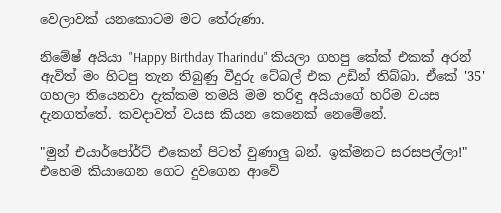වෙලාවක් යනකොටම මට තේරුණා.

නිමේෂ් අයියා "Happy Birthday Tharindu" කියලා ගහපු කේක් එකක් අරන් ඇවිත් මං හිටපු තැන තිබුණු වීදුරු ටේබල් එක උඩින් තිබ්බා. ඒකේ '35' ගහලා තියෙනවා දැක්කම තමයි මම තරිඳු අයියාගේ හරිම වයස දැනගත්තේ. කවදාවත් වයස කියන කෙනෙක් නෙමේනේ.

"මුන් එයාර්පෝර්ට් එකෙන් පිටත් වුණාලු බන්. ඉක්මනට සරසපල්ලා!" එහෙම කියාගෙන ගෙට දුවගෙන ආවේ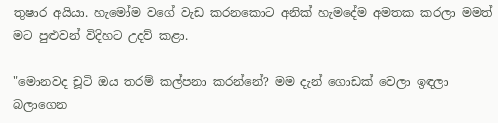තුෂාර අයියා. හැමෝම වගේ වැඩ කරනකොට අනික් හැමදේම අමතක කරලා මමත් මට පුළුවන් විදිහට උදව් කළා.

"මොනවද චූටි ඔය තරම් කල්පනා කරන්නේ? මම දැන් ගොඩක් වෙලා ඉඳලා බලාගෙන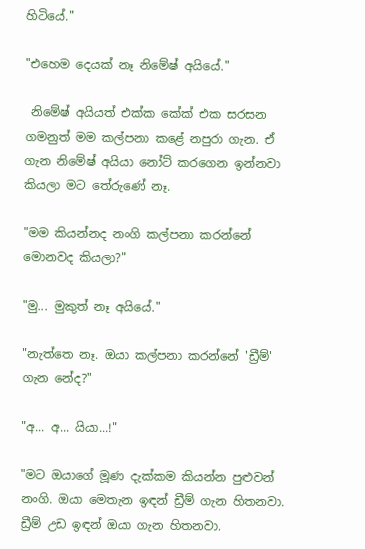හිටියේ."

"එහෙම දෙයක් නෑ නිමේෂ් අයියේ."

 නිමේෂ් අයියත් එක්ක කේක් එක සරසන ගමනුත් මම කල්පනා කළේ නපුරා ගැන. ඒ ගැන නිමේෂ් අයියා නෝට් කරගෙන ඉන්නවා කියලා මට තේරුණේ නෑ.

"මම කියන්නද නංගි කල්පනා කරන්නේ මොනවද කියලා?"

"මු... මුකුත් නෑ අයියේ."

"නැත්තෙ නෑ. ඔයා කල්පනා කරන්නේ 'ඩ්‍රීම්' ගැන නේද?"

"අ... අ... යියා...!"

"මට ඔයාගේ මූණ දැක්කම කියන්න පුළුවන් නංගි. ඔයා මෙතැන ඉඳන් ඩ්‍රීම් ගැන හිතනවා. ඩ්‍රීම් උඩ ඉඳන් ඔයා ගැන හිතනවා.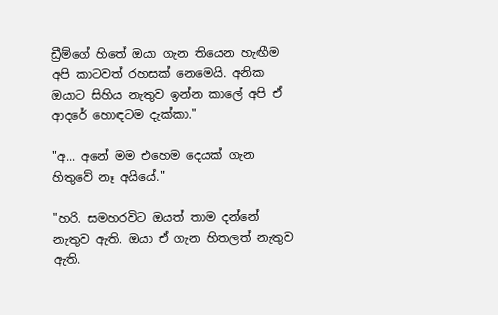ඩ්‍රීම්ගේ හිතේ ඔයා ගැන තියෙන හැඟීම අපි කාටවත් රහසක් නෙමෙයි. අනික ඔයාට සිහිය නැතුව ඉන්න කාලේ අපි ඒ ආදරේ හොඳටම දැක්කා."

"අ... අනේ මම එහෙම දෙයක් ගැන හිතුවේ නෑ අයියේ."

"හරි. සමහරවිට ඔයත් තාම දන්නේ නැතුව ඇති. ඔයා ඒ ගැන හිතලත් නැතුව ඇති.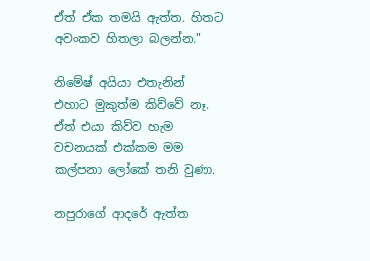ඒත් ඒක තමයි ඇත්ත. හිතට අවංකව හිතලා බලන්න."

නිමේෂ් අයියා එතැනින් එහාට මුකුත්ම කිව්වේ නෑ. ඒත් එයා කිව්ව හැම වචනයක් එක්කම මම කල්පනා ලෝකේ තනි වුණා.

නපුරාගේ ආදරේ ඇත්ත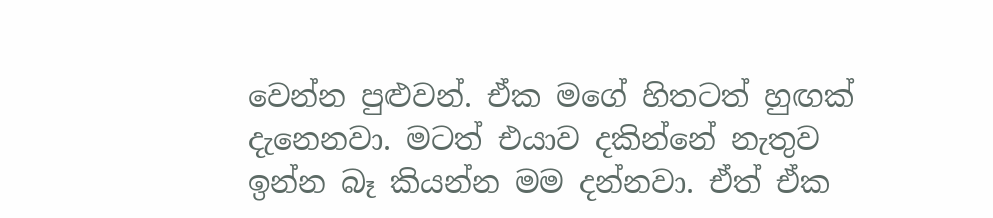වෙන්න පුළුවන්. ඒක මගේ හිතටත් හුඟක් දැනෙනවා. මටත් එයාව දකින්නේ නැතුව ඉන්න බෑ කියන්න මම දන්නවා. ඒත් ඒක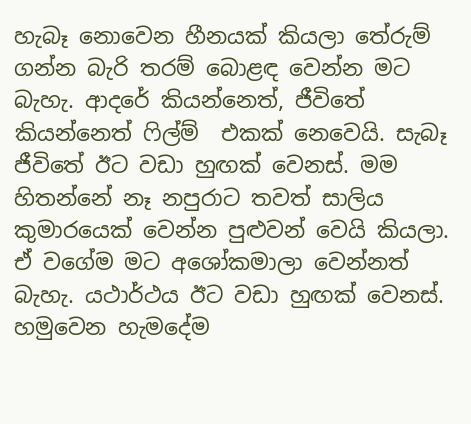හැබෑ නොවෙන හීනයක් කියලා තේරුම් ගන්න බැරි තරම් බොළඳ වෙන්න මට බැහැ. ආදරේ කියන්නෙත්, ජීවිතේ කියන්නෙත් ෆිල්ම්  එකක් නෙවෙයි. සැබෑ ජීවිතේ ඊට වඩා හුඟක් වෙනස්. මම හිතන්නේ නෑ නපුරාට තවත් සාලිය කුමාරයෙක් වෙන්න පුළුවන් වෙයි කියලා. ඒ වගේම මට අශෝකමාලා වෙන්නත් බැහැ. යථාර්ථය ඊට වඩා හුඟක් වෙනස්. හමුවෙන හැමදේම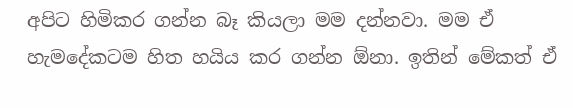අපිට හිමිකර ගන්න බෑ කියලා මම දන්නවා. මම ඒ හැමදේකටම හිත හයිය කර ගන්න ඕනා. ඉතින් මේකත් ඒ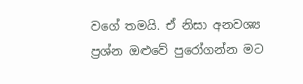වගේ තමයි. ඒ නිසා අනවශ්‍ය ප්‍රශ්න ඔළුවේ පුරෝගන්න මට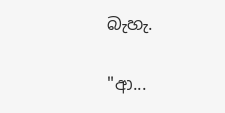බැහැ.

"ආ...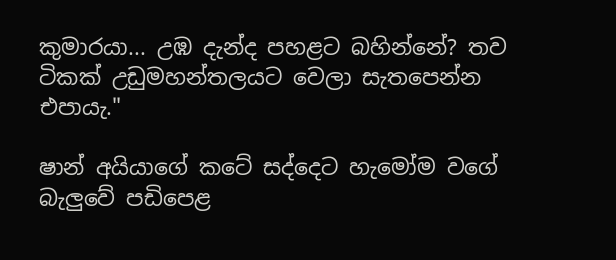කුමාරයා... උඹ දැන්ද පහළට බහින්නේ? තව ටිකක් උඩුමහන්තලයට වෙලා සැතපෙන්න එපායැ."

ෂාන් අයියාගේ කටේ සද්දෙට හැමෝම වගේ බැලුවේ පඩිපෙළ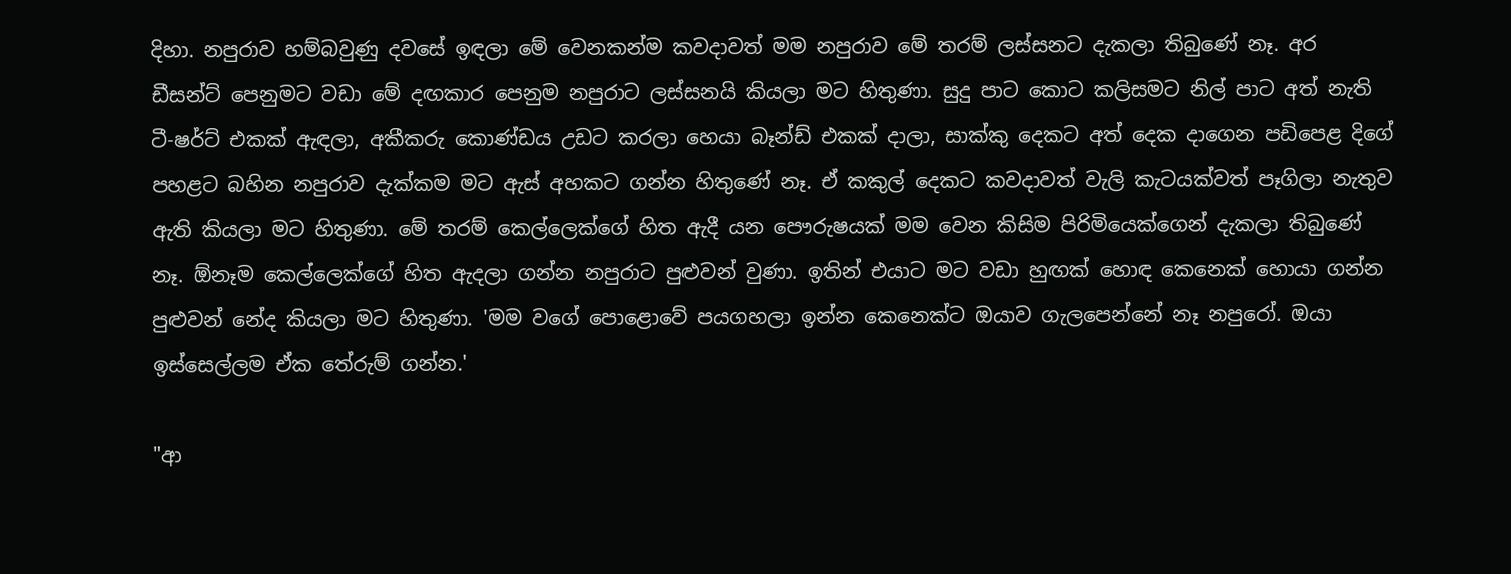දිහා. නපුරාව හම්බවුණු දවසේ ඉඳලා මේ වෙනකන්ම කවදාවත් මම නපුරාව මේ තරම් ලස්සනට දැකලා තිබුණේ නෑ. අර ඩීසන්ට් පෙනුමට වඩා මේ දඟකාර පෙනුම නපුරාට ලස්සනයි කියලා මට හිතුණා. සුදු පාට කොට කලිසමට නිල් පාට අත් නැති ටී-ෂර්ට් එකක් ඇඳලා, අකීකරු කොණ්ඩය උඩට කරලා හෙයා බෑන්ඩ් එකක් දාලා, සාක්කු දෙකට අත් දෙක දාගෙන පඩිපෙළ දිගේ පහළට බහින නපුරාව දැක්කම මට ඇස් අහකට ගන්න හිතුණේ නෑ. ඒ කකුල් දෙකට කවදාවත් වැලි කැටයක්වත් පෑගිලා නැතුව ඇති කියලා මට හිතුණා. මේ තරම් කෙල්ලෙක්ගේ හිත ඇදී යන පෞරුෂයක් මම වෙන කිසිම පිරිමියෙක්ගෙන් දැකලා තිබුණේ නෑ. ඕනෑම කෙල්ලෙක්ගේ හිත ඇදලා ගන්න නපුරාට පුළුවන් වුණා. ඉතින් එයාට මට වඩා හුඟක් හොඳ කෙනෙක් හොයා ගන්න පුළුවන් නේද කියලා මට හිතුණා. 'මම වගේ පොළොවේ පයගහලා ඉන්න කෙනෙක්ට ඔයාව ගැලපෙන්නේ නෑ නපුරෝ. ඔයා ඉස්සෙල්ලම ඒක තේරුම් ගන්න.'

"ආ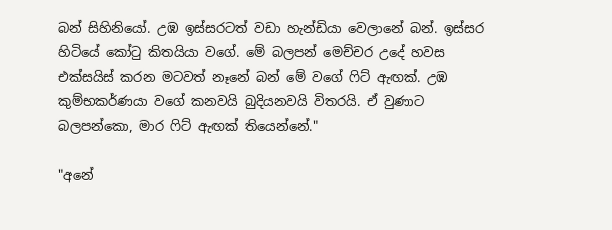බන් සිහිනියෝ. උඹ ඉස්සරටත් වඩා හැන්ඩියා වෙලානේ බන්. ඉස්සර හිටියේ කෝටු කිතයියා වගේ. මේ බලපන් මෙච්චර උදේ හවස එක්සයිස් කරන මටවත් නෑනේ බන් මේ වගේ ෆිට් ඇඟක්. උඹ කුම්භකර්ණයා වගේ කනවයි බුදියනවයි විතරයි. ඒ වුණාට බලපන්කො, මාර ෆිට් ඇඟක් තියෙන්නේ."

"අනේ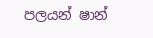පලයන් ෂාන්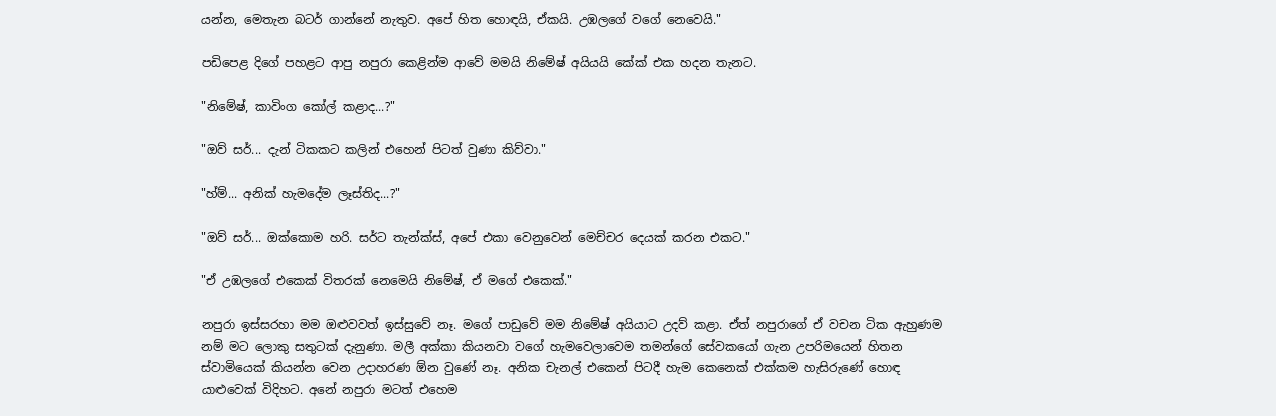යන්න, මෙතැන බටර් ගාන්නේ නැතුව. අපේ හිත හොඳයි, ඒකයි. උඹලගේ වගේ නෙවෙයි."

පඩිපෙළ දිගේ පහළට ආපු නපුරා කෙළින්ම ආවේ මමයි නිමේෂ් අයියයි කේක් එක හදන තැනට.

"නිමේෂ්, කාවිංග කෝල් කළාද...?"

"ඔව් සර්... දැන් ටිකකට කලින් එහෙන් පිටත් වුණා කිව්වා."

"හ්ම්... අනික් හැමදේම ලෑස්තිද...?"

"ඔව් සර්... ඔක්කොම හරි. සර්ට තැන්ක්ස්, අපේ එකා වෙනුවෙන් මෙච්චර දෙයක් කරන එකට."

"ඒ උඹලගේ එකෙක් විතරක් නෙමෙයි නිමේෂ්, ඒ මගේ එකෙක්."

නපුරා ඉස්සරහා මම ඔළුවවත් ඉස්සුවේ නෑ. මගේ පාඩුවේ මම නිමේෂ් අයියාට උදව් කළා. ඒත් නපුරාගේ ඒ වචන ටික ඇහුණම නම් මට ලොකු සතුටක් දැනුණා. මලී අක්කා කියනවා වගේ හැමවෙලාවෙම තමන්ගේ සේවකයෝ ගැන උපරිමයෙන් හිතන ස්වාමියෙක් කියන්න වෙන උදාහරණ ඕන වුණේ නෑ. අනික චැනල් එකෙන් පිටදී හැම කෙනෙක් එක්කම හැසිරුණේ හොඳ යාළුවෙක් විදිහට. අනේ නපුරා මටත් එහෙම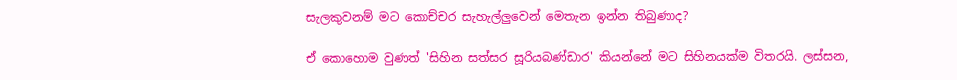සැලකුවනම් මට කොච්චර සැහැල්ලුවෙන් මෙතැන ඉන්න තිබුණාද?

ඒ කොහොම වුණත් 'සිහින සත්සර සූරියබණ්ඩාර' කියන්නේ මට සිහිනයක්ම විතරයි. ලස්සන,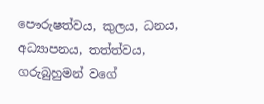පෞරුෂත්වය, කුලය, ධනය, අධ්‍යාපනය, තත්ත්වය, ගරුබුහුමන් වගේ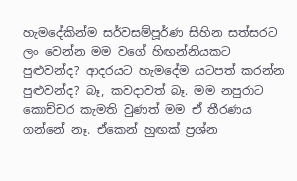හැමදේකින්ම සර්වසම්පූර්ණ සිහින සත්සරට ලං වෙන්න මම වගේ හිඟන්නියකට පුළුවන්ද? ආදරයට හැමදේම යටපත් කරන්න පුළුවන්ද? බෑ, කවදාවත් බෑ. මම නපුරාට කොච්චර කැමති වුණත් මම ඒ තීරණය ගන්නේ නෑ. ඒකෙන් හුඟක් ප්‍රශ්න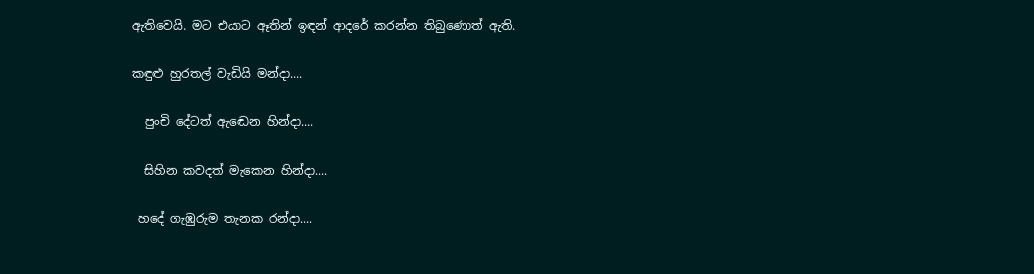ඇතිවෙයි. මට එයාට ඈතින් ඉඳන් ආදරේ කරන්න තිබුණොත් ඇති.

කඳුළු හුරතල් වැඩියි මන්දා....

  පුංචි දේටත් ඇඬෙන හින්දා....

  සිහින කවදත් මැකෙන හින්දා....

 හදේ ගැඹුරුම තැනක රන්දා....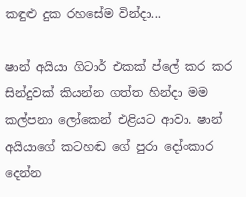කඳුළු දුක රහසේම වින්දා...

ෂාන් අයියා ගිටාර් එකක් ප්ලේ කර කර සින්දුවක් කියන්න ගත්ත හින්දා මම කල්පනා ලෝකෙන් එළියට ආවා. ෂාන් අයියාගේ කටහඬ ගේ පුරා දෝංකාර දෙන්න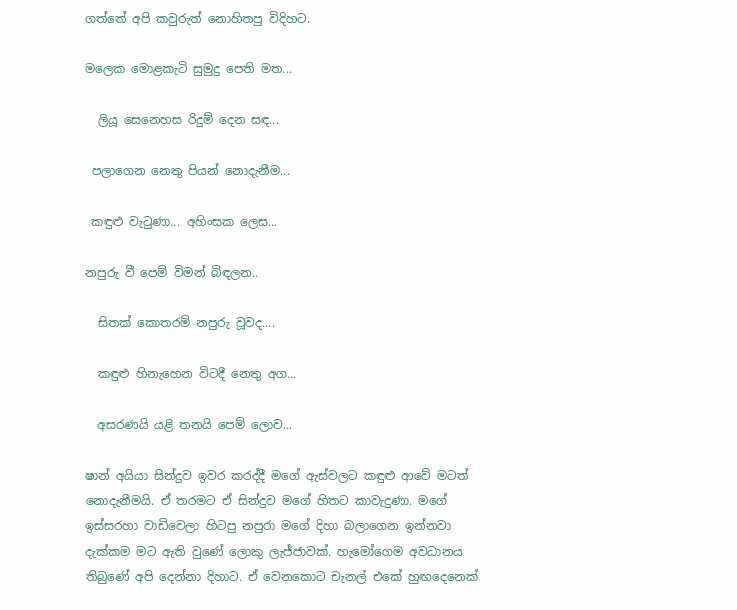ගත්තේ අපි කවුරුත් නොහිතපු විදිහට.

මලෙක මොළකැටි සුමුදු පෙති මත...

  ලියූ සෙනෙහස රිදුම් දෙන සඳ...

 පලාගෙන නෙතු පියන් නොදැනීම...

 කඳුළු වැටුණා... අහිංසක ලෙස...

නපුරු වී පෙම් විමන් බිඳලන..

  සිතක් කොතරම් නපුරු වූවද....

  කඳුළු හිනැහෙන විටදී නෙතු අග...

  අසරණයි යළි තනයි පෙම් ලොව...

ෂාන් අයියා සින්දුව ඉවර කරද්දී මගේ ඇස්වලට කඳුළු ආවේ මටත් නොදැනීමයි. ඒ තරමට ඒ සින්දුව මගේ හිතට කාවැදුණා. මගේ ඉස්සරහා වාඩිවෙලා හිටපු නපුරා මගේ දිහා බලාගෙන ඉන්නවා දැක්කම මට ඇති වුණේ ලොකු ලැජ්ජාවක්. හැමෝගෙම අවධානය තිබුණේ අපි දෙන්නා දිහාට. ඒ වෙනකොට චැනල් එකේ හුඟදෙනෙක්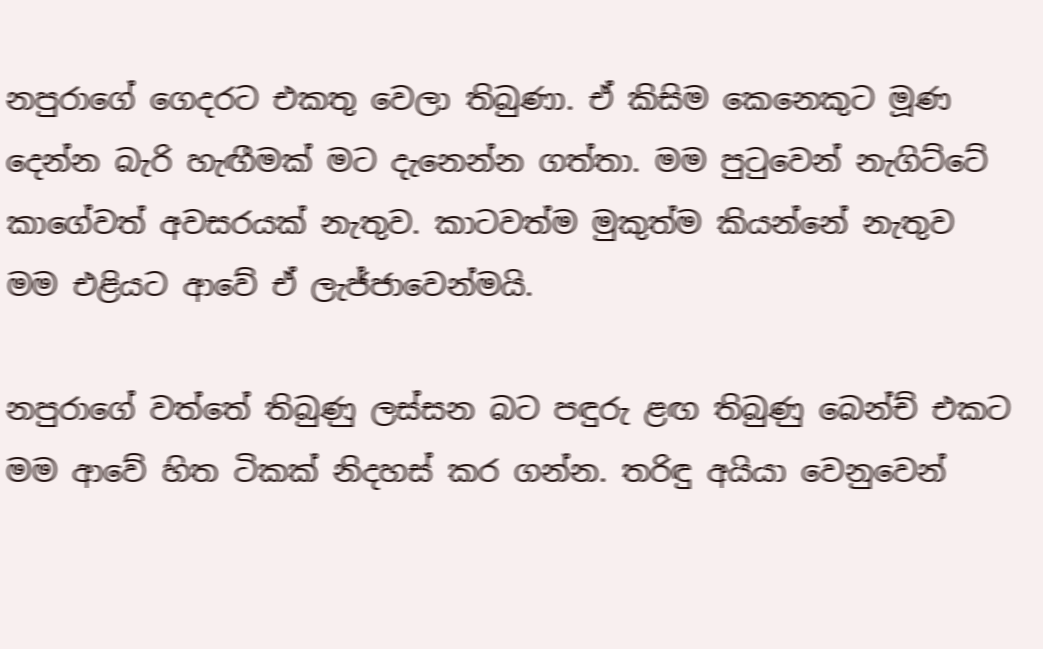නපුරාගේ ගෙදරට එකතු වෙලා තිබුණා. ඒ කිසිම කෙනෙකුට මූණ දෙන්න බැරි හැඟීමක් මට දැනෙන්න ගත්තා. මම පුටුවෙන් නැගිට්ටේ කාගේවත් අවසරයක් නැතුව. කාටවත්ම මුකුත්ම කියන්නේ නැතුව මම එළියට ආවේ ඒ ලැජ්ජාවෙන්මයි.

නපුරාගේ වත්තේ තිබුණු ලස්සන බට පඳුරු ළඟ තිබුණු බෙන්ච් එකට මම ආවේ හිත ටිකක් නිදහස් කර ගන්න. තරිඳු අයියා වෙනුවෙන්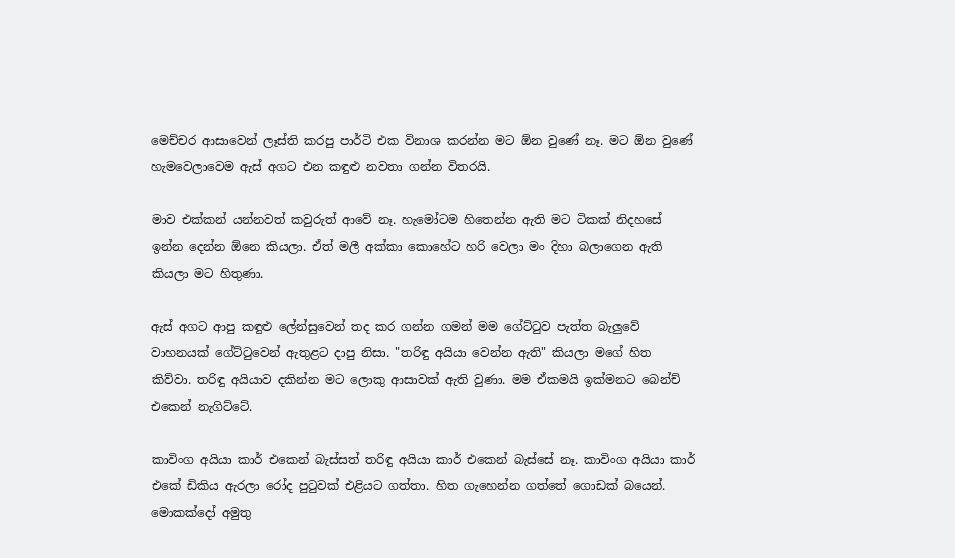මෙච්චර ආසාවෙන් ලෑස්ති කරපු පාර්ටි එක විනාශ කරන්න මට ඕන වුණේ නෑ. මට ඕන වුණේ හැමවෙලාවෙම ඇස් අගට එන කඳුළු නවතා ගන්න විතරයි.

මාව එක්කන් යන්නවත් කවුරුත් ආවේ නෑ. හැමෝටම හිතෙන්න ඇති මට ටිකක් නිදහසේ ඉන්න දෙන්න ඕනෙ කියලා. ඒත් මලී අක්කා කොහේට හරි වෙලා මං දිහා බලාගෙන ඇති කියලා මට හිතුණා.

ඇස් අගට ආපු කඳුළු ලේන්සුවෙන් තද කර ගන්න ගමන් මම ගේට්ටුව පැත්ත බැලුවේ වාහනයක් ගේට්ටුවෙන් ඇතුළට දාපු නිසා. "තරිඳු අයියා වෙන්න ඇති" කියලා මගේ හිත කිව්වා. තරිඳු අයියාව දකින්න මට ලොකු ආසාවක් ඇති වුණා. මම ඒකමයි ඉක්මනට බෙන්ච් එකෙන් නැගිට්ටේ.

කාවිංග අයියා කාර් එකෙන් බැස්සත් තරිඳු අයියා කාර් එකෙන් බැස්සේ නෑ. කාවිංග අයියා කාර් එකේ ඩිකිය ඇරලා රෝද පුටුවක් එළියට ගත්තා. හිත ගැහෙන්න ගත්තේ ගොඩක් බයෙන්. මොකක්දෝ අමුතු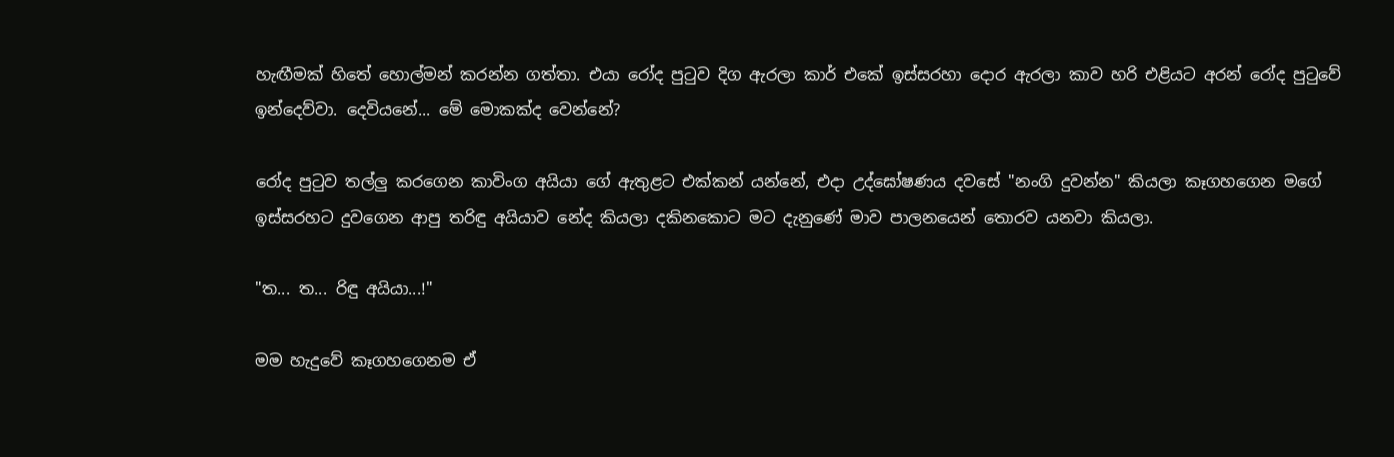හැඟීමක් හිතේ හොල්මන් කරන්න ගත්තා. එයා රෝද පුටුව දිග ඇරලා කාර් එකේ ඉස්සරහා දොර ඇරලා කාව හරි එළියට අරන් රෝද පුටුවේ ඉන්දෙව්වා. දෙවියනේ... මේ මොකක්ද වෙන්නේ?

රෝද පුටුව තල්ලු කරගෙන කාවිංග අයියා ගේ ඇතුළට එක්කන් යන්නේ, එදා උද්ඝෝෂණය දවසේ "නංගි දුවන්න" කියලා කෑගහගෙන මගේ ඉස්සරහට දුවගෙන ආපු තරිඳු අයියාව නේද කියලා දකිනකොට මට දැනුණේ මාව පාලනයෙන් තොරව යනවා කියලා.

"ත... ත... රිඳු අයියා...!"

මම හැදුවේ කෑගහගෙනම ඒ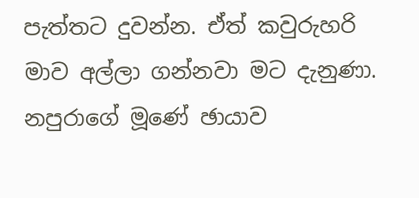පැත්තට දුවන්න. ඒත් කවුරුහරි මාව අල්ලා ගන්නවා මට දැනුණා. නපුරාගේ මූණේ ඡායාව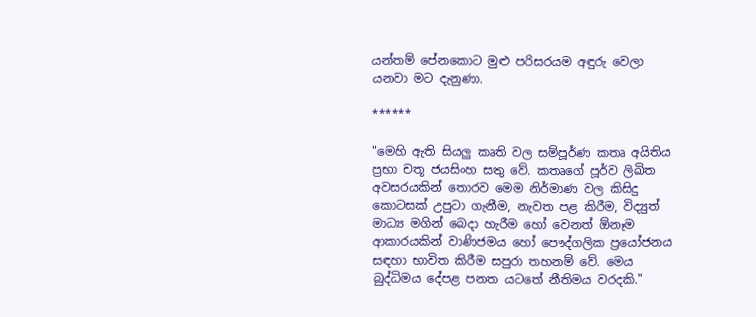යන්තම් පේනකොට මුළු පරිසරයම අඳුරු වෙලා යනවා මට දැනුණා.

******

"මෙහි ඇති සියලු කෘති වල සම්පූර්ණ කතෘ අයිතිය ප්‍රභා චතූ ජයසිංහ සතු වේ. කතෘගේ පූර්ව ලිඛිත අවසරයකින් තොරව මෙම නිර්මාණ වල කිසිදු කොටසක් උපුටා ගැනීම, නැවත පළ කිරීම, විද්‍යුත් මාධ්‍ය මගින් බෙදා හැරීම හෝ වෙනත් ඕනෑම ආකාරයකින් වාණිජමය හෝ පෞද්ගලික ප්‍රයෝජනය සඳහා භාවිත කිරීම සපුරා තහනම් වේ. මෙය බුද්ධිමය දේපළ පනත යටතේ නීතිමය වරදකි."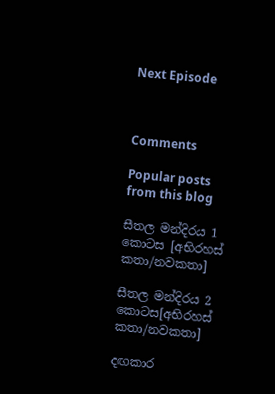Next Episode



Comments

Popular posts from this blog

සීතල මන්දිරය 1 කොටස [අභිරහස් කතා/නවකතා]

සීතල මන්දිරය 2 කොටස[අභිරහස් කතා/නවකතා]

දඟකාර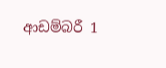ආඩම්බරී 1